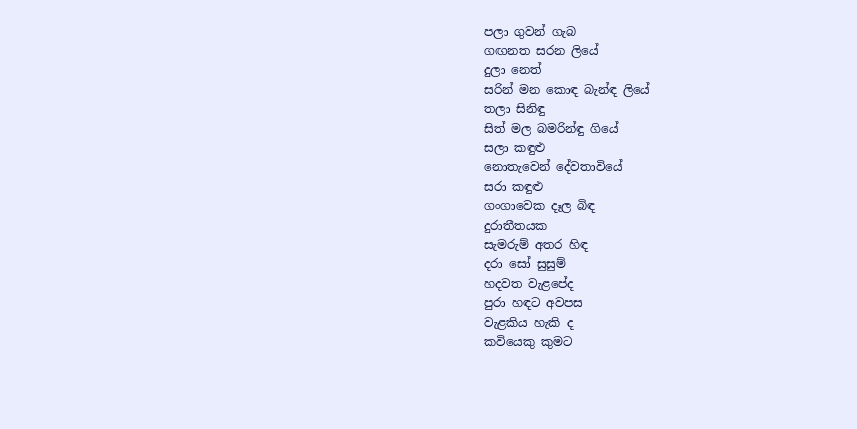පලා ගුවන් ගැබ
ගඟනත සරන ලියේ
දුලා නෙත්
සරින් මන කොඳ බැන්ඳ ලියේ
තලා සිනිඳු
සිත් මල බමරින්ඳු ගියේ
සලා කඳුළු
නොතැවෙන් දේවතාවියේ
සරා කඳුළු
ගංගාවෙක දෑල බිඳ
දුරාතීතයක
සැමරුම් අතර හිඳ
දරා සෝ සුසුම්
හදවත වැළපේද
පුරා හඳට අවපස
වැළකිය හැකි ද
කවියෙකු කුමට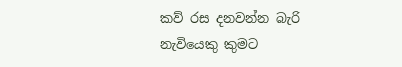කව් රස දනවන්න බැරි
නැවියෙකු කුමට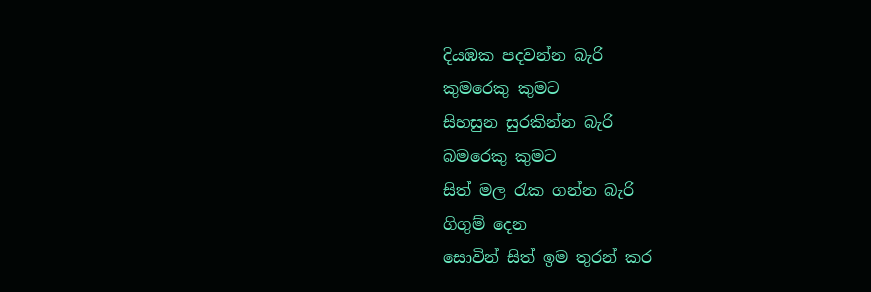දියඹක පදවන්න බැරි
කුමරෙකු කුමට
සිහසුන සුරකින්න බැරි
බමරෙකු කුමට
සිත් මල රැක ගන්න බැරි
ගිගුම් දෙන
සොවින් සිත් ඉම තුරන් කර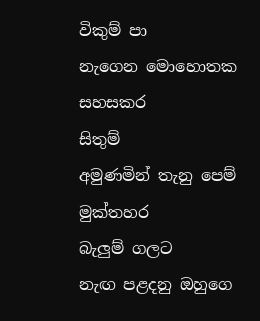විකුම් පා
නැගෙන මොහොතක සහසකර
සිතුම්
අමුණමින් තැනු පෙම් මුක්තහර
බැලුම් ගලට
නැඟ පළදනු ඔහුගෙ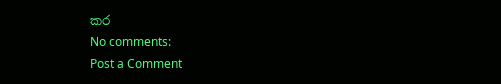කර
No comments:
Post a Comment